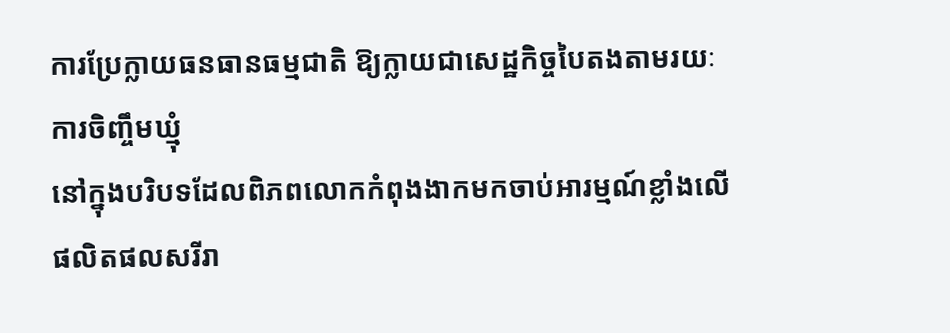ការប្រែក្លាយធនធានធម្មជាតិ ឱ្យក្លាយជាសេដ្ឋកិច្ចបៃតងតាមរយៈការចិញ្ចឹមឃ្មុំ
នៅក្នុងបរិបទដែលពិភពលោកកំពុងងាកមកចាប់អារម្មណ៍ខ្លាំងលើផលិតផលសរីរា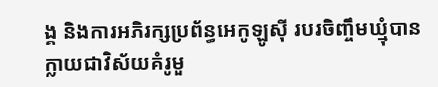ង្គ និងការអភិរក្សប្រព័ន្ធអេកូឡូស៊ី របរចិញ្ចឹមឃ្មុំបានក្លាយជាវិស័យគំរូមួ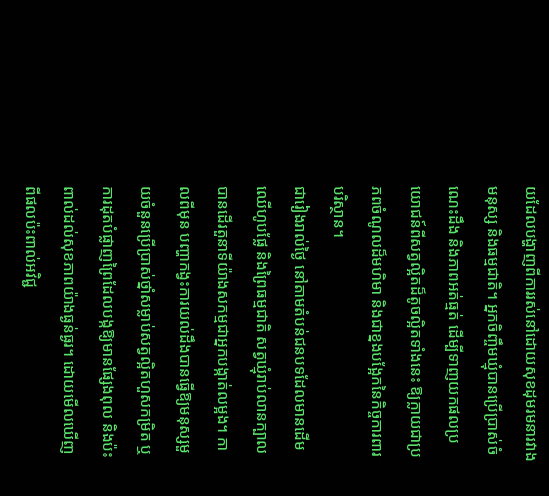យដែលបង្ហាញពីការរស់នៅដោយសុខដុមរមនារវាងមនុស្ស និងធម្មជាតិ។ អ្នកចិញ្ចឹមឃ្មុំបានប្រើប្រាស់ចំណេះដឹង និងភាពអត់ធ្មត់ ដើម្បីទាញយកផលប្រយោជន៍ពីសត្វល្អិតដ៏តូចល្អិតទាំងនេះ ឱ្យក្លាយជាប្រភពចំណូលដ៏មហិមា និងជាខ្នងបង្អែកនៃកិច្ចការពារបរិស្ថាន។
ជារៀងរាល់ថ្ងៃ នៅតាមតំបន់ជនបទដែលមានដើមឈើហូបផ្លែ និងព្រៃធម្មជាតិ សត្វឃ្មុំរាប់លានក្បាលបានដើរតួនាទីយ៉ាងសកម្មជាអ្នកបង្កាត់លម្អង។ កាលពីមុន បញ្ហាកង្វះការយល់ដឹងបានធ្វើឱ្យមនុស្សមួយចំនួនប្រើប្រាស់ថ្នាំសម្លាប់សត្វល្អិតហួសកម្រិត ឬការដុតបំផ្លាញព្រៃដែលបង្កឱ្យមានផ្សែងពុល និងប៉ះពាល់ដល់សុខភាពយ៉ាងធ្ងន់ធ្ងរ។ ដោយមើលឃើញពីផលប៉ះពាល់អវិជ្ជ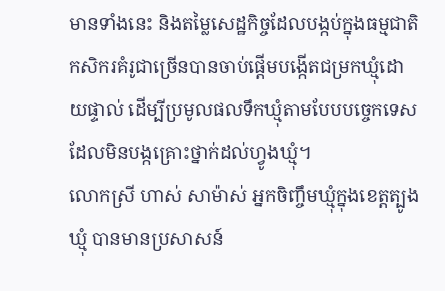មានទាំងនេះ និងតម្លៃសេដ្ឋកិច្ចដែលបង្កប់ក្នុងធម្មជាតិ កសិករគំរូជាច្រើនបានចាប់ផ្តើមបង្កើតជម្រកឃ្មុំដោយផ្ទាល់ ដើម្បីប្រមូលផលទឹកឃ្មុំតាមបែបបច្ចេកទេសដែលមិនបង្កគ្រោះថ្នាក់ដល់ហ្វូងឃ្មុំ។
លោកស្រី ហាស់ សាម៉ាស់ អ្នកចិញ្ចឹមឃ្មុំក្នុងខេត្តត្បូងឃ្មុំ បានមានប្រសាសន៍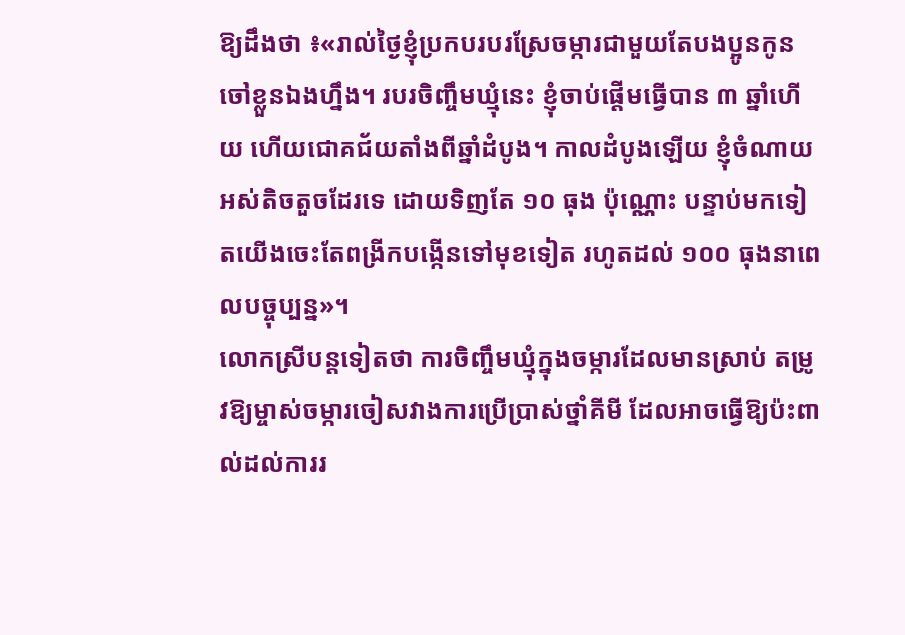ឱ្យដឹងថា ៖«រាល់ថ្ងៃខ្ញុំប្រកបរបរស្រែចម្ការជាមួយតែបងប្អូនកូនចៅខ្លួនឯងហ្នឹង។ របរចិញ្ចឹមឃ្មុំនេះ ខ្ញុំចាប់ផ្តើមធ្វើបាន ៣ ឆ្នាំហើយ ហើយជោគជ័យតាំងពីឆ្នាំដំបូង។ កាលដំបូងឡើយ ខ្ញុំចំណាយអស់តិចតួចដែរទេ ដោយទិញតែ ១០ ធុង ប៉ុណ្ណោះ បន្ទាប់មកទៀតយើងចេះតែពង្រីកបង្កើនទៅមុខទៀត រហូតដល់ ១០០ ធុងនាពេលបច្ចុប្បន្ន»។
លោកស្រីបន្តទៀតថា ការចិញ្ចឹមឃ្មុំក្នុងចម្ការដែលមានស្រាប់ តម្រូវឱ្យម្ចាស់ចម្ការចៀសវាងការប្រើប្រាស់ថ្នាំគីមី ដែលអាចធ្វើឱ្យប៉ះពាល់ដល់ការរ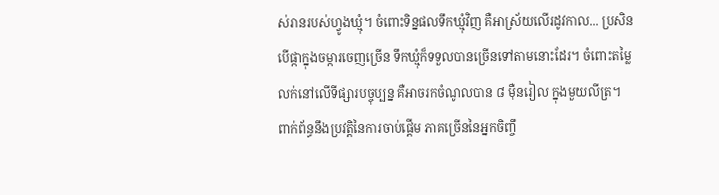ស់រានរបស់ហ្វូងឃ្មុំ។ ចំពោះទិន្នផលទឹកឃ្មុំវិញ គឺអាស្រ័យលើរដូវកាល... ប្រសិនបើផ្កាក្នុងចម្ការចេញច្រើន ទឹកឃ្មុំក៏ទទួលបានច្រើនទៅតាមនោះដែរ។ ចំពោះតម្លៃលក់នៅលើទីផ្សារបច្ចុប្បន្ន គឺអាចរកចំណូលបាន ៨ ម៉ឺនរៀល ក្នុងមួយលីត្រ។
ពាក់ព័ន្ធនឹងប្រវត្តិនៃការចាប់ផ្តើម ភាគច្រើននៃអ្នកចិញ្ចឹ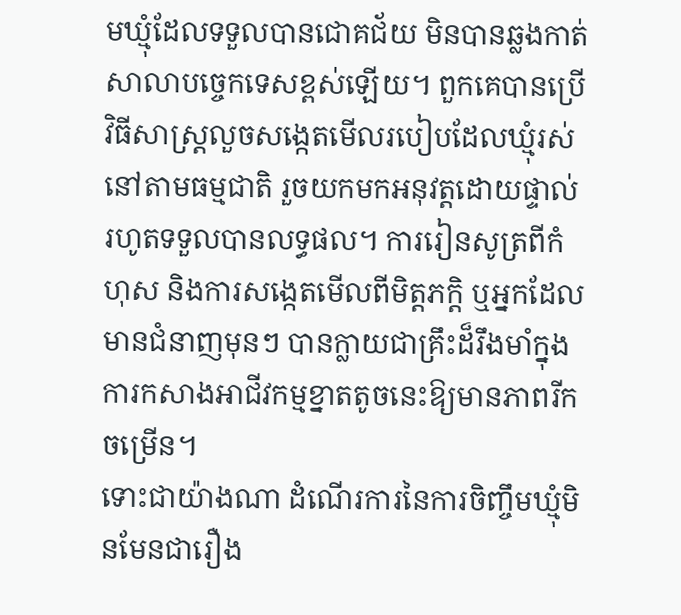មឃ្មុំដែលទទួលបានជោគជ័យ មិនបានឆ្លងកាត់សាលាបច្ចេកទេសខ្ពស់ឡើយ។ ពួកគេបានប្រើវិធីសាស្ត្រលួចសង្កេតមើលរបៀបដែលឃ្មុំរស់នៅតាមធម្មជាតិ រួចយកមកអនុវត្តដោយផ្ទាល់រហូតទទួលបានលទ្ធផល។ ការរៀនសូត្រពីកំហុស និងការសង្កេតមើលពីមិត្តភក្តិ ឬអ្នកដែលមានជំនាញមុនៗ បានក្លាយជាគ្រឹះដ៏រឹងមាំក្នុងការកសាងអាជីវកម្មខ្នាតតូចនេះឱ្យមានភាពរីកចម្រើន។
ទោះជាយ៉ាងណា ដំណើរការនៃការចិញ្ចឹមឃ្មុំមិនមែនជារឿង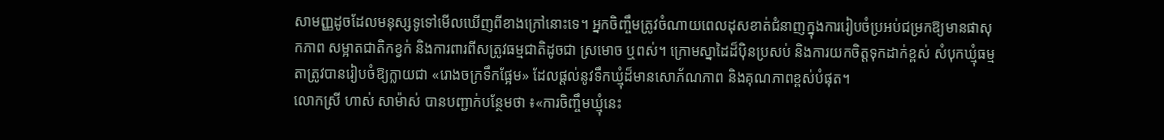សាមញ្ញដូចដែលមនុស្សទូទៅមើលឃើញពីខាងក្រៅនោះទេ។ អ្នកចិញ្ចឹមត្រូវចំណាយពេលដុសខាត់ជំនាញក្នុងការរៀបចំប្រអប់ជម្រកឱ្យមានផាសុកភាព សម្អាតជាតិកខ្វក់ និងការពារពីសត្រូវធម្មជាតិដូចជា ស្រមោច ឬពស់។ ក្រោមស្នាដៃដ៏ប៉ិនប្រសប់ និងការយកចិត្តទុកដាក់ខ្ពស់ សំបុកឃ្មុំធម្មតាត្រូវបានរៀបចំឱ្យក្លាយជា «រោងចក្រទឹកផ្អែម» ដែលផ្តល់នូវទឹកឃ្មុំដ៏មានសោភ័ណភាព និងគុណភាពខ្ពស់បំផុត។
លោកស្រី ហាស់ សាម៉ាស់ បានបញ្ជាក់បន្ថែមថា ៖«ការចិញ្ចឹមឃ្មុំនេះ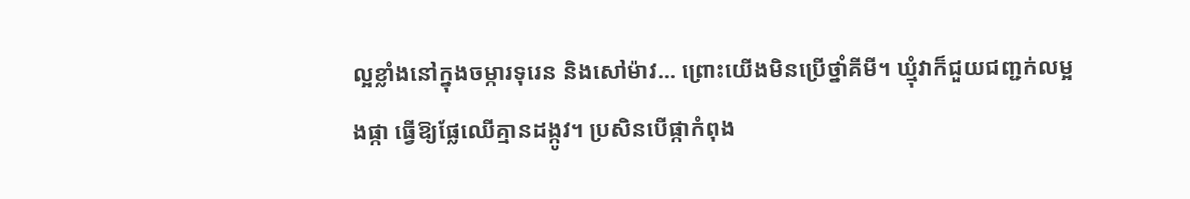ល្អខ្លាំងនៅក្នុងចម្ការទុរេន និងសៅម៉ាវ... ព្រោះយើងមិនប្រើថ្នាំគីមី។ ឃ្មុំវាក៏ជួយជញ្ជក់លម្អងផ្កា ធ្វើឱ្យផ្លែឈើគ្មានដង្កូវ។ ប្រសិនបើផ្កាកំពុង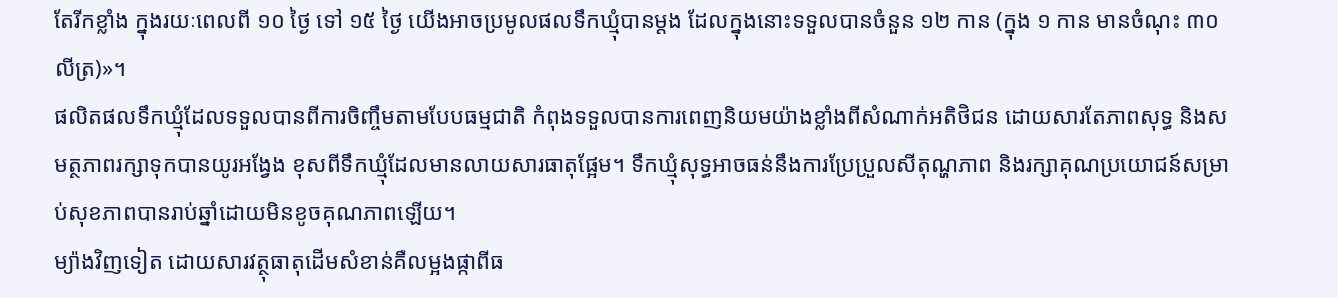តែរីកខ្លាំង ក្នុងរយៈពេលពី ១០ ថ្ងៃ ទៅ ១៥ ថ្ងៃ យើងអាចប្រមូលផលទឹកឃ្មុំបានម្តង ដែលក្នុងនោះទទួលបានចំនួន ១២ កាន (ក្នុង ១ កាន មានចំណុះ ៣០ លីត្រ)»។
ផលិតផលទឹកឃ្មុំដែលទទួលបានពីការចិញ្ចឹមតាមបែបធម្មជាតិ កំពុងទទួលបានការពេញនិយមយ៉ាងខ្លាំងពីសំណាក់អតិថិជន ដោយសារតែភាពសុទ្ធ និងសមត្ថភាពរក្សាទុកបានយូរអង្វែង ខុសពីទឹកឃ្មុំដែលមានលាយសារធាតុផ្អែម។ ទឹកឃ្មុំសុទ្ធអាចធន់នឹងការប្រែប្រួលសីតុណ្ហភាព និងរក្សាគុណប្រយោជន៍សម្រាប់សុខភាពបានរាប់ឆ្នាំដោយមិនខូចគុណភាពឡើយ។
ម្យ៉ាងវិញទៀត ដោយសារវត្ថុធាតុដើមសំខាន់គឺលម្អងផ្កាពីធ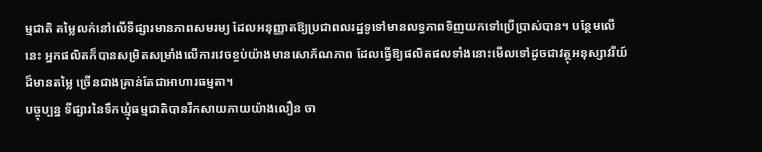ម្មជាតិ តម្លៃលក់នៅលើទីផ្សារមានភាពសមរម្យ ដែលអនុញ្ញាតឱ្យប្រជាពលរដ្ឋទូទៅមានលទ្ធភាពទិញយកទៅប្រើប្រាស់បាន។ បន្ថែមលើនេះ អ្នកផលិតក៏បានសម្រិតសម្រាំងលើការវេចខ្ចប់យ៉ាងមានសោភ័ណភាព ដែលធ្វើឱ្យផលិតផលទាំងនោះមើលទៅដូចជាវត្ថុអនុស្សាវរីយ៍ដ៏មានតម្លៃ ច្រើនជាងគ្រាន់តែជាអាហារធម្មតា។
បច្ចុប្បន្ន ទីផ្សារនៃទឹកឃ្មុំធម្មជាតិបានរីកសាយភាយយ៉ាងលឿន ចា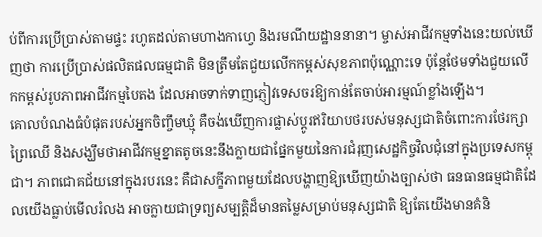ប់ពីការប្រើប្រាស់តាមផ្ទះ រហូតដល់តាមហាងកាហ្វេ និងរមណីយដ្ឋាននានា។ ម្ចាស់អាជីវកម្មទាំងនេះយល់ឃើញថា ការប្រើប្រាស់ផលិតផលធម្មជាតិ មិនត្រឹមតែជួយលើកកម្ពស់សុខភាពប៉ុណ្ណោះទេ ប៉ុន្តែថែមទាំងជួយលើកកម្ពស់រូបភាពអាជីវកម្មបៃតង ដែលអាចទាក់ទាញភ្ញៀវទេសចរឱ្យកាន់តែចាប់អារម្មណ៍ខ្លាំងឡើង។
គោលបំណងធំបំផុតរបស់អ្នកចិញ្ចឹមឃ្មុំ គឺចង់ឃើញការផ្លាស់ប្តូរឥរិយាបថរបស់មនុស្សជាតិចំពោះការថែរក្សាព្រៃឈើ និងសង្ឃឹមថាអាជីវកម្មខ្នាតតូចនេះនឹងក្លាយជាផ្នែកមួយនៃការជំរុញសេដ្ឋកិច្ចវិលជុំនៅក្នុងប្រទេសកម្ពុជា។ ភាពជោគជ័យនៅក្នុងរបរនេះ គឺជាសក្ខីភាពមួយដែលបង្ហាញឱ្យឃើញយ៉ាងច្បាស់ថា ធនធានធម្មជាតិដែលយើងធ្លាប់មើលរំលង អាចក្លាយជាទ្រព្យសម្បត្តិដ៏មានតម្លៃសម្រាប់មនុស្សជាតិ ឱ្យតែយើងមានគំនិ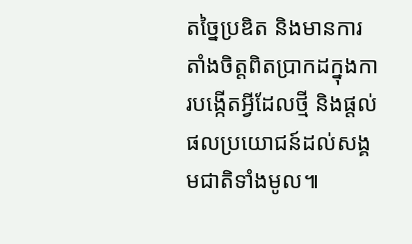តច្នៃប្រឌិត និងមានការតាំងចិត្តពិតប្រាកដក្នុងការបង្កើតអ្វីដែលថ្មី និងផ្តល់ផលប្រយោជន៍ដល់សង្គមជាតិទាំងមូល៕